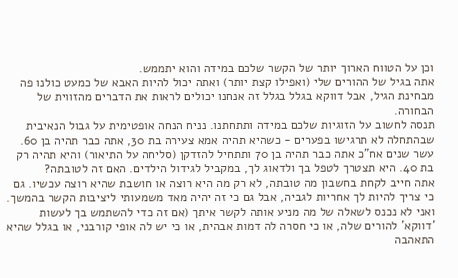וכן על הטווח הארוך יותר של הקשר שלכם במידה והוא יתממש.
אתה בגיל של ההורים שלי (ואפילו קצת יותר) ואתה יכול להיות האבא של כמעט כולנו פה מבחינת הגיל, אבל דווקא בגלל בגלל זה אנחנו יכולים לראות את הדברים מהזווית של הבחורה.
תנסה לחשוב על הזוגיות שלכם במידה ותתחתנו. נניח הנחה אופטימית על גבול הנאיבית שבהתחלה לא תרגישו בפערים - כשהיא תהיה אמא צעירה בת 30, אתה כבר תהיה בן 60. עשר שנים אח"כ אתה כבר תהיה בן 70 ותתחיל להזדקן (סליחה על התיאור) והיא תהיה רק בת 40. היא תצטרך לטפל בך ולדאוג לך, במקביל לגידול הילדים. האם זה לטובתה?
אתה חייב לקחת בחשבון מה טובתה, לא רק מה היא רוצה או חושבת שהיא רוצה עכשיו. גם כי צריך להיות לך אחריות לגביה, אבל גם כי זה יהיה מאד משמעותי ליציבות הקשר בהמשך.
ואני לא נכנס לשאלה של מה מניע אותה לקשר איתך (אם זה כדי להשתמש בך לעשות 'דווקא' להורים שלה, או כי חסרה לה דמות אבהית, או כי יש לה אופי קורבני, או בגלל שהיא התאהבה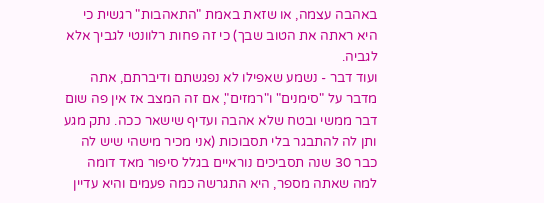באהבה עצמה, או שזאת באמת "התאהבות" רגשית כי היא ראתה את הטוב שבך) כי זה פחות רלוונטי לגביך אלא לגביה.
ועוד דבר - נשמע שאפילו לא נפגשתם ודיברתם, אתה מדבר על "סימנים" ו"רמזים", אם זה המצב אז אין פה שום דבר ממשי ובטח שלא אהבה ועדיף שישאר ככה. נתק מגע ותן לה להתבגר בלי תסבוכות (אני מכיר מישהי שיש לה כבר 30 שנה תסביכים נוראיים בגלל סיפור מאד דומה למה שאתה מספר, היא התגרשה כמה פעמים והיא עדיין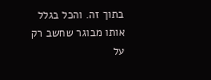בתוך זה. והכל בגלל אותו מבוגר שחשב רק על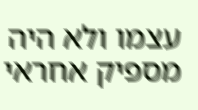עצמו ולא היה מספיק אחראי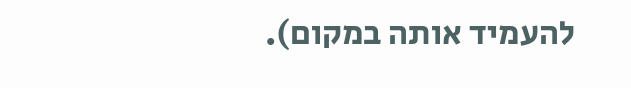להעמיד אותה במקום).